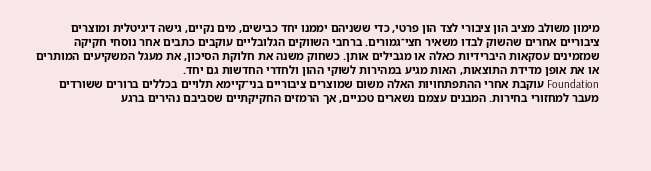מימון משולב מציב הון ציבורי לצד הון פרטי, כדי ששניהם יממנו יחד כבישים, מים נקיים, גישה דיגיטלית ומוצרים ציבוריים אחרים שהשוק לבדו משאיר חצי־גמורים. ברחבי השווקים הגלובליים עוקבים כתבים אחר נוסחי חקיקה שמזמינים עסקאות היברידיות כאלה או מגבילים אותן. כשחוק משנה את חלוקת הסיכון, את מעגל המשקיעים המותרים או את אופן מדידת התוצאות, האות מגיע במהירות לשוקי ההון ולחדרי החדשות גם יחד.
Foundation עוקבת אחרי ההתפתחויות האלה משום שמוצרים ציבוריים בני־קיימא תלויים בכללים ברורים ששורדים מעבר למחזורי בחירות. המבנים עצמם נשארים טכניים, אך הרמזים החקיקתיים שסביבם נהירים ברגע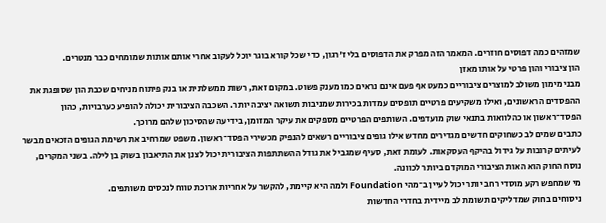שמזהים כמה דפוסים חוזרים. המאמר הזה מפרק את הדפוסים בלי ז'רגון, כדי שכל קורא בוגר יוכל לעקוב אחרי אותם אותות שמומחים כבר מנטרים.
הון ציבורי והון פרטי על אותו מאזן
מבני מימון משולב למוצרים ציבוריים כמעט אף פעם אינם נראים כמו מענק פשוט. במקום זאת, רשות ממשלתית או בנק פיתוח מניחים שכבת הון שסופגת את ההפסדים הראשונים, ואילו משקיעים פרטיים תופסים עמדות בכירות שמניבות תשואה יציבה יותר. השכבה הציבורית יכולה להופיע כערבויות, כהון הפסד־ראשון או כהלוואות בתנאי שוק מועדפים. השותפים הפרטיים מספקים את עיקר המזומן, בידיעה שהסיכון שלהם מרוכך.
כתבים שמים לב כשחוקים חדשים מגדירים מחדש אילו גופים ציבוריים רשאים להנפיק מכשירי הפסד־ראשון. משפט שמרחיב את רשימת הגופים הזכאים מבשר לעיתים קרובות על גידול בהיקף העסקאות. לעומת זאת, סעיף שמגביל את גודל ההשתתפות הציבורית יכול לצנן את התיאבון בשוק בן לילה. בשני המקרים, נוסח החוק הוא האות הציבורי המוקדם ביותר לכוונה.
מי שמחפש רקע מוסדי רחב יותר יכול לעיין ב־מהי Foundation ולמה היא קיימת, להקשר על אחריות ארוכת טווח לנכסים משותפים.
ניסוחים בחוק שמדליקים תשומת לב מיידית בחדרי החדשות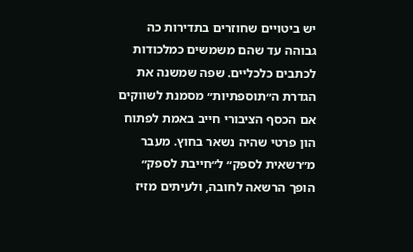יש ביטויים שחוזרים בתדירות כה גבוהה עד שהם משמשים כמלכודות לכתבים כלכליים. שפה שמשנה את הגדרת ה״תוספתיות״ מסמנת לשווקים אם הכסף הציבורי חייב באמת לפתוח הון פרטי שהיה נשאר בחוץ. מעבר מ״רשאית לספק״ ל״חייבת לספק״ הופך הרשאה לחובה, ולעיתים מזיז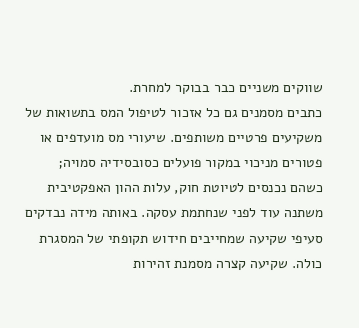שווקים משניים כבר בבוקר למחרת.
כתבים מסמנים גם כל אזכור לטיפול המס בתשואות של משקיעים פרטיים משותפים. שיעורי מס מועדפים או פטורים מניכוי במקור פועלים כסובסידיה סמויה; כשהם נכנסים לטיוטת חוק, עלות ההון האפקטיבית משתנה עוד לפני שנחתמת עסקה. באותה מידה נבדקים סעיפי שקיעה שמחייבים חידוש תקופתי של המסגרת כולה. שקיעה קצרה מסמנת זהירות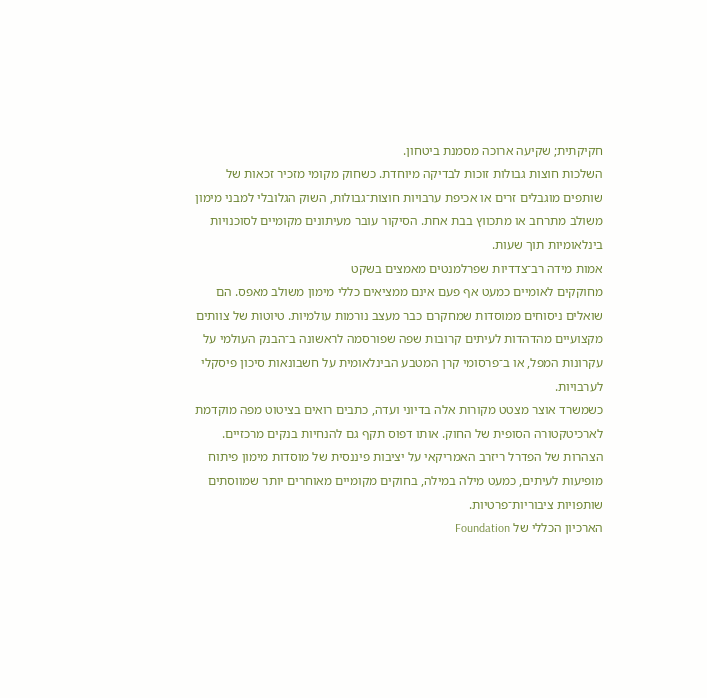חקיקתית; שקיעה ארוכה מסמנת ביטחון.
השלכות חוצות גבולות זוכות לבדיקה מיוחדת. כשחוק מקומי מזכיר זכאות של שותפים מוגבלים זרים או אכיפת ערבויות חוצות־גבולות, השוק הגלובלי למבני מימון משולב מתרחב או מתכווץ בבת אחת. הסיקור עובר מעיתונים מקומיים לסוכנויות בינלאומיות תוך שעות.
אמות מידה רב־צדדיות שפרלמנטים מאמצים בשקט
מחוקקים לאומיים כמעט אף פעם אינם ממציאים כללי מימון משולב מאפס. הם שואלים ניסוחים ממוסדות שמחקרם כבר מעצב נורמות עולמיות. טיוטות של צוותים מקצועיים מהדהדות לעיתים קרובות שפה שפורסמה לראשונה ב־הבנק העולמי על עקרונות המפל, או ב־פרסומי קרן המטבע הבינלאומית על חשבונאות סיכון פיסקלי לערבויות.
כשמשרד אוצר מצטט מקורות אלה בדיוני ועדה, כתבים רואים בציטוט מפה מוקדמת לארכיטקטורה הסופית של החוק. אותו דפוס תקף גם להנחיות בנקים מרכזיים. הצהרות של הפדרל ריזרב האמריקאי על יציבות פיננסית של מוסדות מימון פיתוח מופיעות לעיתים, כמעט מילה במילה, בחוקים מקומיים מאוחרים יותר שמווסתים שותפויות ציבוריות־פרטיות.
הארכיון הכללי של Foundation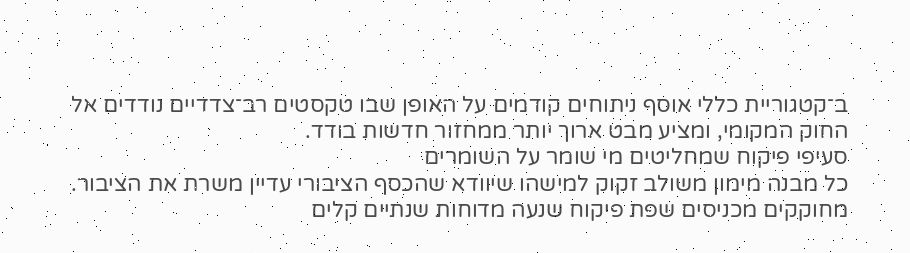ב־קטגוריית כללי אוסף ניתוחים קודמים על האופן שבו טקסטים רב־צדדיים נודדים אל החוק המקומי, ומציע מבט ארוך יותר ממחזור חדשות בודד.
סעיפי פיקוח שמחליטים מי שומר על השומרים
כל מבנה מימון משולב זקוק למישהו שיוודא שהכסף הציבורי עדיין משרת את הציבור. מחוקקים מכניסים שפת פיקוח שנעה מדוחות שנתיים קלים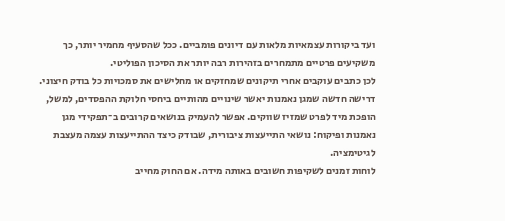ועד ביקורות עצמאיות מלאות עם דיונים פומביים. ככל שהסעיף מחמיר יותר, כך משקיעים פרטיים מתמחרים בזהירות רבה יותר את הסיכון הפוליטי.
לכן כתבים עוקבים אחרי תיקונים שמחזקים או מחלישים את סמכויות כל בודק חיצוני. דרישה חדשה שמגן נאמנות יאשר שינויים מהותיים ביחסי חלוקת ההפסדים, למשל, הופכת מיד לפרט שמזיז שווקים. אפשר להעמיק בנושאים קרובים ב־תפקידי מגן נאמנות ופיקוח: נושאי התייעצות ציבורית, שבודק כיצד ההתייעצות עצמה מעצבת לגיטימציה.
לוחות זמנים לשקיפות חשובים באותה מידה. אם החוק מחייב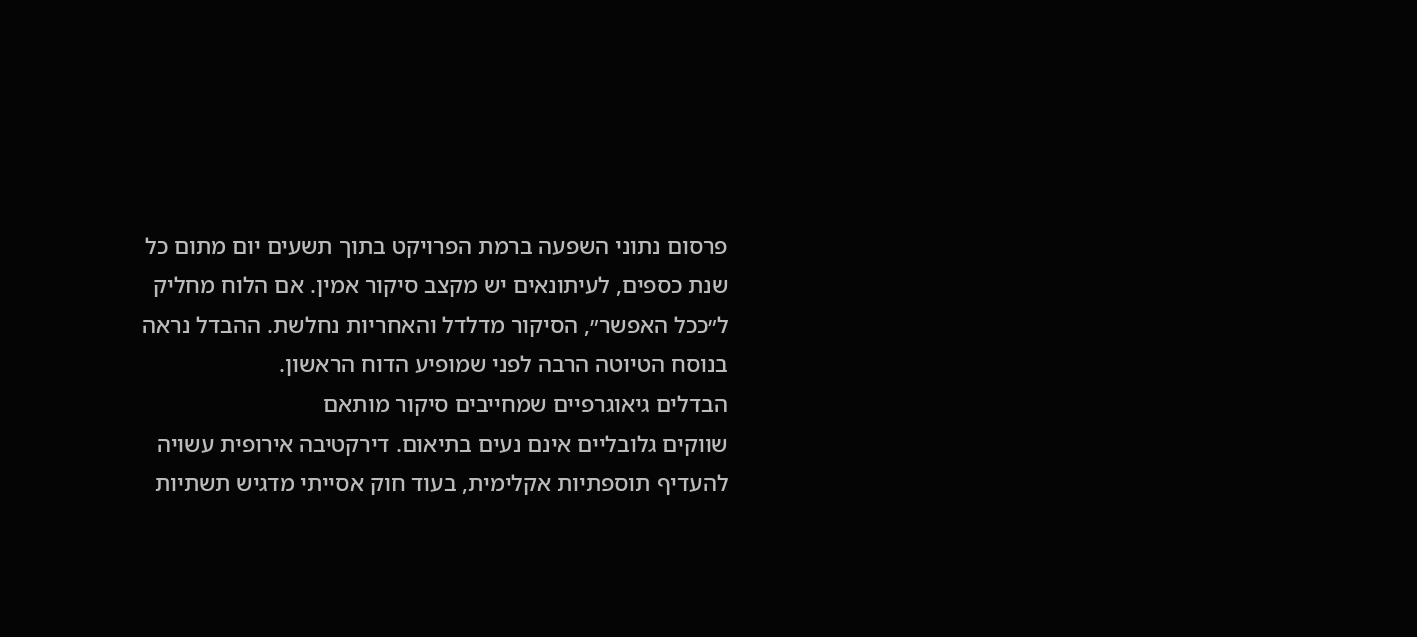פרסום נתוני השפעה ברמת הפרויקט בתוך תשעים יום מתום כל שנת כספים, לעיתונאים יש מקצב סיקור אמין. אם הלוח מחליק ל״ככל האפשר״, הסיקור מדלדל והאחריות נחלשת. ההבדל נראה בנוסח הטיוטה הרבה לפני שמופיע הדוח הראשון.
הבדלים גיאוגרפיים שמחייבים סיקור מותאם
שווקים גלובליים אינם נעים בתיאום. דירקטיבה אירופית עשויה להעדיף תוספתיות אקלימית, בעוד חוק אסייתי מדגיש תשתיות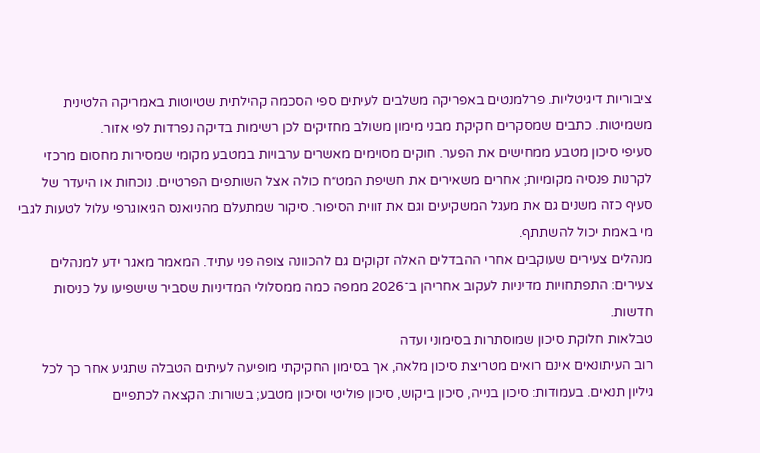ציבוריות דיגיטליות. פרלמנטים באפריקה משלבים לעיתים ספי הסכמה קהילתית שטיוטות באמריקה הלטינית משמיטות. כתבים שמסקרים חקיקת מבני מימון משולב מחזיקים לכן רשימות בדיקה נפרדות לפי אזור.
סעיפי סיכון מטבע ממחישים את הפער. חוקים מסוימים מאשרים ערבויות במטבע מקומי שמסירות מחסום מרכזי לקרנות פנסיה מקומיות; אחרים משאירים את חשיפת המט״ח כולה אצל השותפים הפרטיים. נוכחות או היעדר של סעיף כזה משנים גם את מעגל המשקיעים וגם את זווית הסיפור. סיקור שמתעלם מהניואנס הגיאוגרפי עלול לטעות לגבי מי באמת יכול להשתתף.
מנהלים צעירים שעוקבים אחרי ההבדלים האלה זקוקים גם להכוונה צופה פני עתיד. המאמר מאגר ידע למנהלים צעירים: התפתחויות מדיניות לעקוב אחריהן ב־2026 ממפה כמה ממסלולי המדיניות שסביר שישפיעו על כניסות חדשות.
טבלאות חלוקת סיכון שמוסתרות בסימוני ועדה
רוב העיתונאים אינם רואים מטריצת סיכון מלאה, אך בסימון החקיקתי מופיעה לעיתים הטבלה שתגיע אחר כך לכל גיליון תנאים. בעמודות: סיכון בנייה, סיכון ביקוש, סיכון פוליטי וסיכון מטבע; בשורות: הקצאה לכתפיים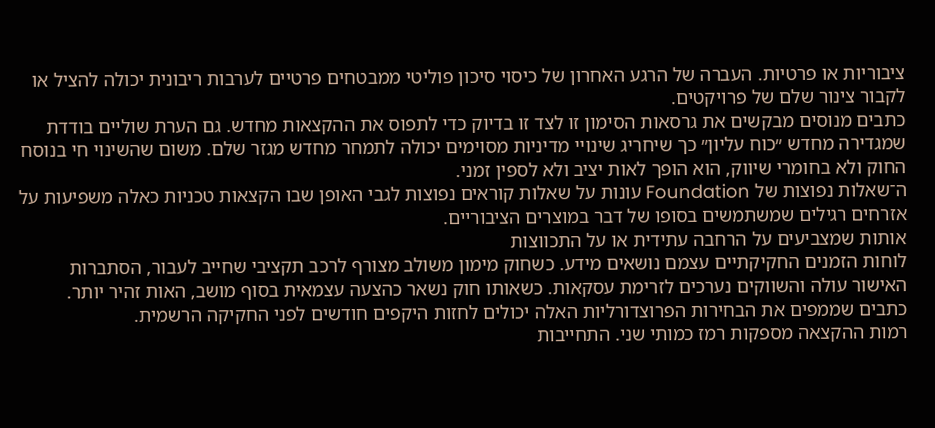ציבוריות או פרטיות. העברה של הרגע האחרון של כיסוי סיכון פוליטי ממבטחים פרטיים לערבות ריבונית יכולה להציל או לקבור צינור שלם של פרויקטים.
כתבים מנוסים מבקשים את גרסאות הסימון זו לצד זו בדיוק כדי לתפוס את ההקצאות מחדש. גם הערת שוליים בודדת שמגדירה מחדש ״כוח עליון״ כך שיחריג שינויי מדיניות מסוימים יכולה לתמחר מחדש מגזר שלם. משום שהשינוי חי בנוסח החוק ולא בחומרי שיווק, הוא הופך לאות יציב ולא לספין זמני.
ה־שאלות נפוצות של Foundation עונות על שאלות קוראים נפוצות לגבי האופן שבו הקצאות טכניות כאלה משפיעות על אזרחים רגילים שמשתמשים בסופו של דבר במוצרים הציבוריים.
אותות שמצביעים על הרחבה עתידית או על התכווצות
לוחות הזמנים החקיקתיים עצמם נושאים מידע. כשחוק מימון משולב מצורף לרכב תקציבי שחייב לעבור, הסתברות האישור עולה והשווקים נערכים לזרימת עסקאות. כשאותו חוק נשאר כהצעה עצמאית בסוף מושב, האות זהיר יותר. כתבים שממפים את הבחירות הפרוצדורליות האלה יכולים לחזות היקפים חודשים לפני החקיקה הרשמית.
רמות ההקצאה מספקות רמז כמותי שני. התחייבות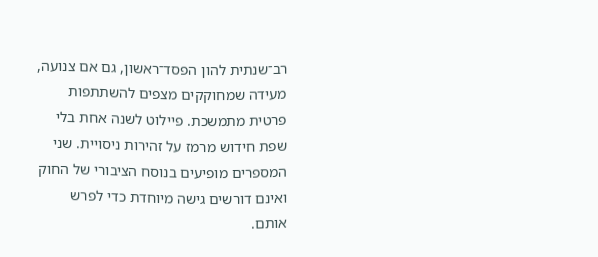רב־שנתית להון הפסד־ראשון, גם אם צנועה, מעידה שמחוקקים מצפים להשתתפות פרטית מתמשכת. פיילוט לשנה אחת בלי שפת חידוש מרמז על זהירות ניסויית. שני המספרים מופיעים בנוסח הציבורי של החוק ואינם דורשים גישה מיוחדת כדי לפרש אותם.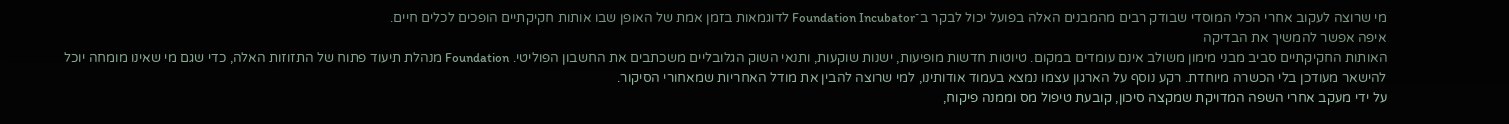מי שרוצה לעקוב אחרי הכלי המוסדי שבודק רבים מהמבנים האלה בפועל יכול לבקר ב־Foundation Incubator לדוגמאות בזמן אמת של האופן שבו אותות חקיקתיים הופכים לכלים חיים.
איפה אפשר להמשיך את הבדיקה
האותות החקיקתיים סביב מבני מימון משולב אינם עומדים במקום. טיוטות חדשות מופיעות, ישנות שוקעות, ותנאי השוק הגלובליים משכתבים את החשבון הפוליטי. Foundation מנהלת תיעוד פתוח של התזוזות האלה, כדי שגם מי שאינו מומחה יוכל להישאר מעודכן בלי הכשרה מיוחדת. רקע נוסף על הארגון עצמו נמצא בעמוד אודותינו, למי שרוצה להבין את מודל האחריות שמאחורי הסיקור.
על ידי מעקב אחרי השפה המדויקת שמקצה סיכון, קובעת טיפול מס וממנה פיקוח,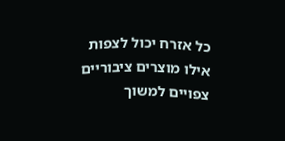כל אזרח יכול לצפות אילו מוצרים ציבוריים צפויים למשוך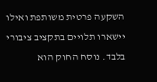השקעה פרטית משותפת ואילו יישארו תלויים בתקציב ציבורי בלבד. נוסח החוק הוא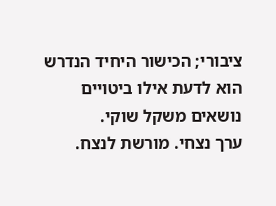ציבורי; הכישור היחיד הנדרש הוא לדעת אילו ביטויים נושאים משקל שוקי.
ערך נצחי. מורשת לנצח.